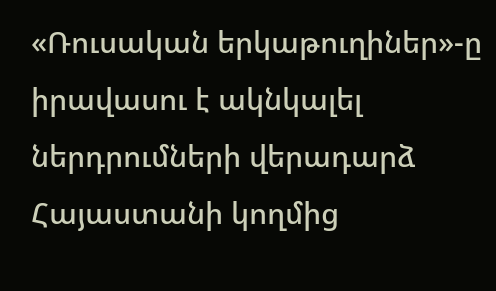«Ռուսական երկաթուղիներ»-ը իրավասու է ակնկալել ներդրումների վերադարձ Հայաստանի կողմից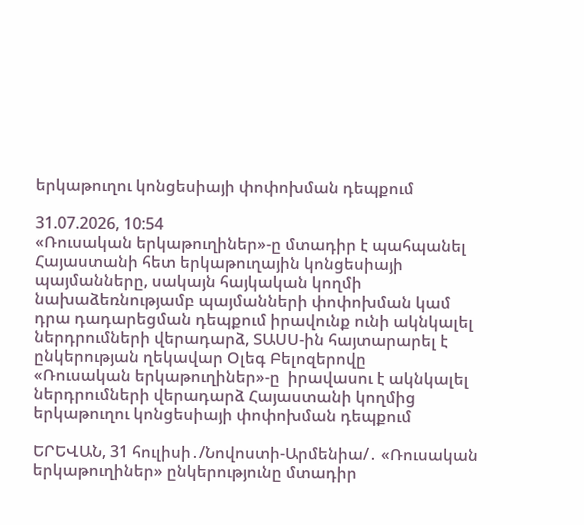երկաթուղու կոնցեսիայի փոփոխման դեպքում

31.07.2026, 10:54
«Ռուսական երկաթուղիներ»-ը մտադիր է պահպանել Հայաստանի հետ երկաթուղային կոնցեսիայի պայմանները, սակայն հայկական կողմի նախաձեռնությամբ պայմանների փոփոխման կամ դրա դադարեցման դեպքում իրավունք ունի ակնկալել ներդրումների վերադարձ, ՏԱՍՍ-ին հայտարարել է ընկերության ղեկավար Օլեգ Բելոզերովը
«Ռուսական երկաթուղիներ»-ը  իրավասու է ակնկալել ներդրումների վերադարձ Հայաստանի կողմից երկաթուղու կոնցեսիայի փոփոխման դեպքում

ԵՐԵՎԱՆ, 31 հուլիսի․/Նովոստի-Արմենիա/․ «Ռուսական երկաթուղիներ» ընկերությունը մտադիր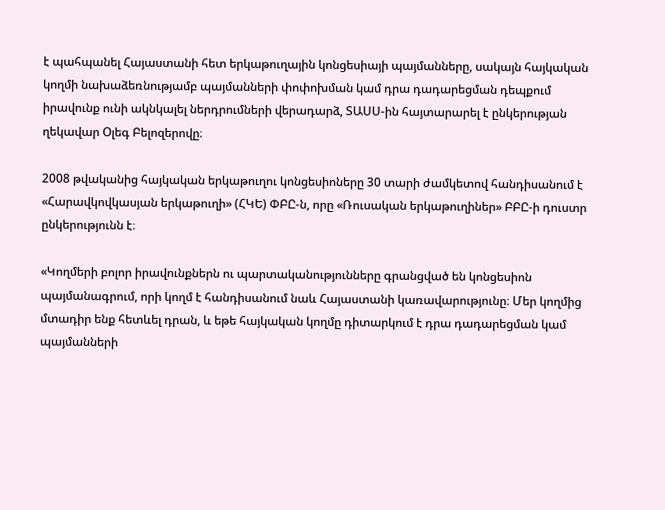է պահպանել Հայաստանի հետ երկաթուղային կոնցեսիայի պայմանները, սակայն հայկական կողմի նախաձեռնությամբ պայմանների փոփոխման կամ դրա դադարեցման դեպքում իրավունք ունի ակնկալել ներդրումների վերադարձ, ՏԱՍՍ-ին հայտարարել է ընկերության ղեկավար Օլեգ Բելոզերովը։

2008 թվականից հայկական երկաթուղու կոնցեսիոները 30 տարի ժամկետով հանդիսանում է «Հարավկովկասյան երկաթուղի» (ՀԿԵ) ՓԲԸ-ն, որը «Ռուսական երկաթուղիներ» ԲԲԸ-ի դուստր ընկերությունն է։

«Կողմերի բոլոր իրավունքներն ու պարտականությունները գրանցված են կոնցեսիոն պայմանագրում, որի կողմ է հանդիսանում նաև Հայաստանի կառավարությունը։ Մեր կողմից մտադիր ենք հետևել դրան, և եթե հայկական կողմը դիտարկում է դրա դադարեցման կամ պայմանների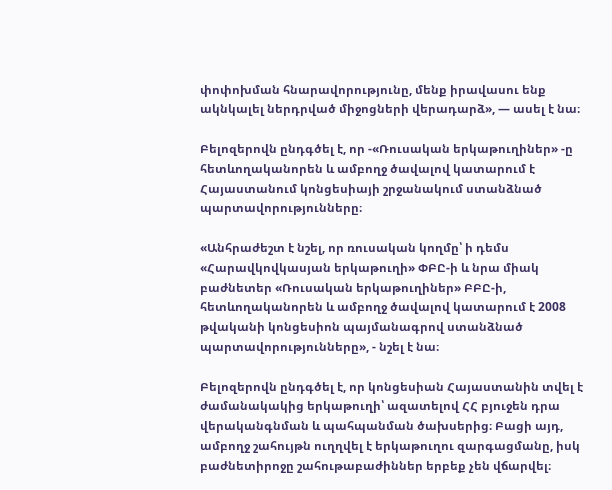փոփոխման հնարավորությունը, մենք իրավասու ենք ակնկալել ներդրված միջոցների վերադարձ», — ասել է նա։

Բելոզերովն ընդգծել է, որ -«Ռուսական երկաթուղիներ» -ը հետևողականորեն և ամբողջ ծավալով կատարում է Հայաստանում կոնցեսիայի շրջանակում ստանձնած պարտավորությունները։

«Անհրաժեշտ է նշել, որ ռուսական կողմը՝ ի դեմս «Հարավկովկասյան երկաթուղի» ՓԲԸ-ի և նրա միակ բաժնետեր «Ռուսական երկաթուղիներ» ԲԲԸ-ի, հետևողականորեն և ամբողջ ծավալով կատարում է 2008 թվականի կոնցեսիոն պայմանագրով ստանձնած պարտավորությունները», - նշել է նա։

Բելոզերովն ընդգծել է, որ կոնցեսիան Հայաստանին տվել է ժամանակակից երկաթուղի՝ ազատելով ՀՀ բյուջեն դրա վերականգնման և պահպանման ծախսերից։ Բացի այդ, ամբողջ շահույթն ուղղվել է երկաթուղու զարգացմանը, իսկ բաժնետիրոջը շահութաբաժիններ երբեք չեն վճարվել։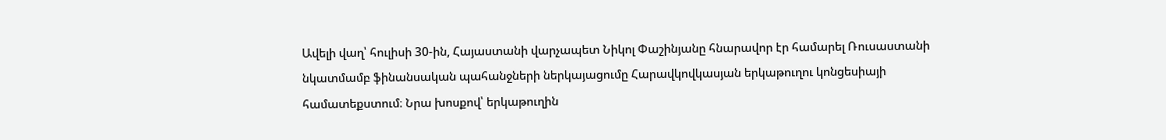Ավելի վաղ՝ հուլիսի 30-ին, Հայաստանի վարչապետ Նիկոլ Փաշինյանը հնարավոր էր համարել Ռուսաստանի նկատմամբ ֆինանսական պահանջների ներկայացումը Հարավկովկասյան երկաթուղու կոնցեսիայի համատեքստում։ Նրա խոսքով՝ երկաթուղին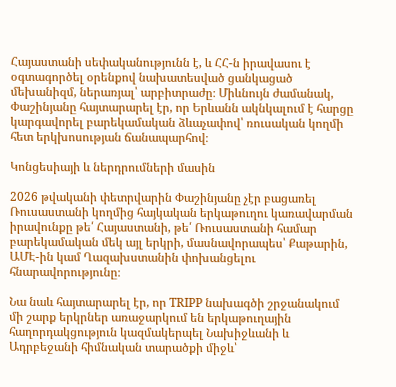Հայաստանի սեփականությունն է, և ՀՀ-ն իրավասու է օգտագործել օրենքով նախատեսված ցանկացած մեխանիզմ, ներառյալ՝ արբիտրաժը։ Միևնույն ժամանակ, Փաշինյանը հայտարարել էր, որ Երևանն ակնկալում է հարցը կարգավորել բարեկամական ձևաչափով՝ ռուսական կողմի հետ երկխոսության ճանապարհով։

Կոնցեսիայի և ներդրումների մասին

2026 թվականի փետրվարին Փաշինյանը չէր բացառել Ռուսաստանի կողմից հայկական երկաթուղու կառավարման իրավունքը թե՛ Հայաստանի, թե՛ Ռուսաստանի համար բարեկամական մեկ այլ երկրի, մասնավորապես՝ Քաթարին, ԱՄԷ-ին կամ Ղազախստանին փոխանցելու հնարավորությունը։

Նա նաև հայտարարել էր, որ TRIPP նախագծի շրջանակում մի շարք երկրներ առաջարկում են երկաթուղային հաղորդակցություն կազմակերպել Նախիջևանի և Ադրբեջանի հիմնական տարածքի միջև՝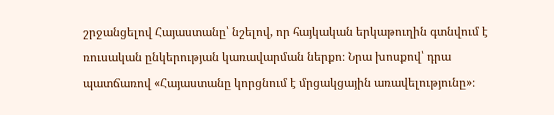շրջանցելով Հայաստանը՝ նշելով, որ հայկական երկաթուղին գտնվում է ռուսական ընկերության կառավարման ներքո։ Նրա խոսքով՝ դրա պատճառով «Հայաստանը կորցնում է մրցակցային առավելությունը»։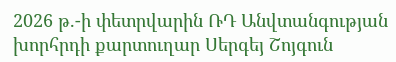2026 թ.-ի փետրվարին ՌԴ Անվտանգության խորհրդի քարտուղար Սերգեյ Շոյգուն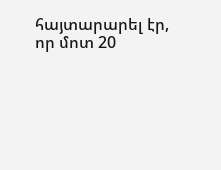հայտարարել էր, որ մոտ 20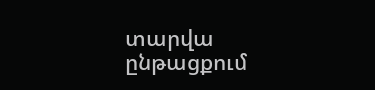տարվա ընթացքում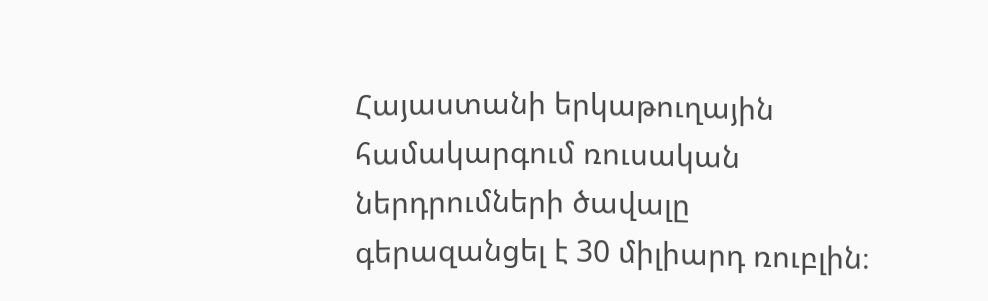Հայաստանի երկաթուղային համակարգում ռուսական ներդրումների ծավալը գերազանցել է 30 միլիարդ ռուբլին։